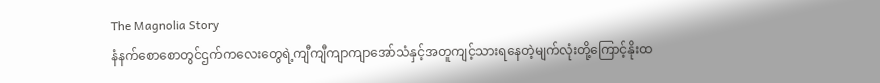The Magnolia Story
နံနက်စောစောတွင်ဌက်ကလေးတွေရဲ့ကျီကျီကျာကျာအော်သံနှင့်အတူကျင့်သားရနေတဲ့မျက်လုံးတို့ကြောင့်နိုးထ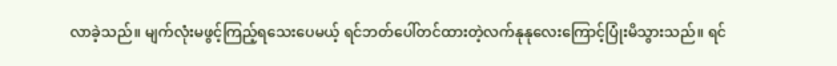လာခဲ့သည်။ မျက်လုံးမဖွင့်ကြည့်ရသေးပေမယ့် ရင်ဘတ်ပေါ်တင်ထားတဲ့လက်နုနုလေးကြောင့်ပြုံးမိသွားသည်။ ရင်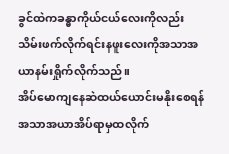ခွင်ထဲကခန္ဓာကိုယ်ငယ်လေးကိုလည်းသိမ်းဖက်လိုက်ရင်းနဖူးလေးကိုအသာအယာနမ်းရှိုက်လိုက်သည်။
အိပ်မောကျနေဆဲထယ်ယောင်းမနိုးစေရန်အသာအယာအိပ်ရာမှထလိုက်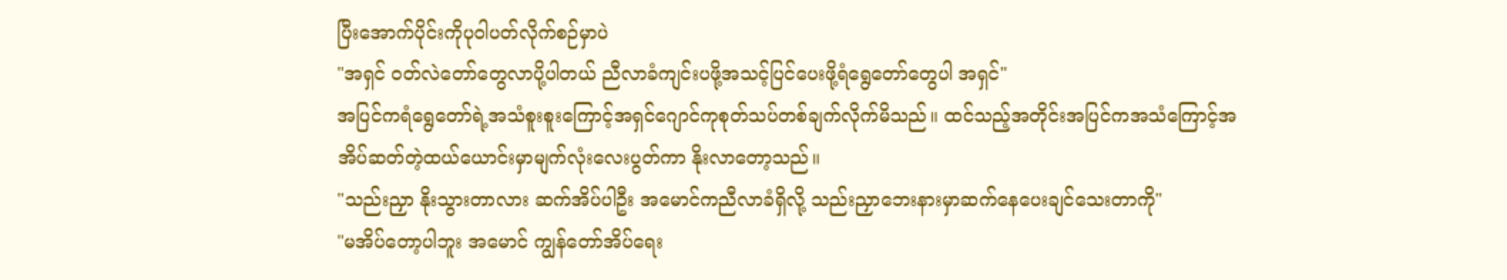ပြီးအောက်ပိုင်းကိုပုဝါပတ်လိုက်စဉ်မှာပဲ
"အရှင် ဝတ်လဲတော်တွေလာပို့ပါတယ် ညီလာခံကျင်းပဖို့အသင့်ပြင်ပေးဖို့ရံရွေတော်တွေပါ အရှင်"
အပြင်ကရံရွေတော်ရဲ့အသံစူးစူးကြောင့်အရှင်ဂျောင်ကုစုတ်သပ်တစ်ချက်လိုက်မိသည်။ ထင်သည့်အတိုင်းအပြင်ကအသံကြောင့်အအိပ်ဆတ်တဲ့ထယ်ယောင်းမှာမျက်လုံးလေးပွတ်ကာ နိုးလာတော့သည်။
"သည်းညှာ နိုးသွားတာလား ဆက်အိပ်ပါဦး အမောင်ကညီလာခံရှိလို့ သည်းညှာဘေးနားမှာဆက်နေပေးချင်သေးတာကို"
"မအိပ်တော့ပါဘူး အမောင် ကျွန်တော်အိပ်ရေး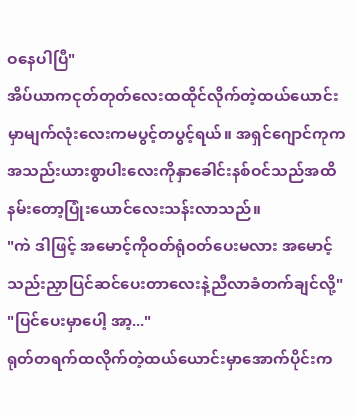ဝနေပါပြီ"
အိပ်ယာကငုတ်တုတ်လေးထထိုင်လိုက်တဲ့ထယ်ယောင်းမှာမျက်လုံးလေးကမပွင့်တပွင့်ရယ်။ အရှင်ဂျောင်ကုကအသည်းယားစွာပါးလေးကိုနှာခေါင်းနစ်ဝင်သည်အထိနမ်းတော့ပြုံးယောင်လေးသန်းလာသည်။
"ကဲ ဒါဖြင့် အမောင့်ကိုဝတ်ရုံဝတ်ပေးမလား အမောင့်သည်းညှာပြင်ဆင်ပေးတာလေးနဲ့ညီလာခံတက်ချင်လို့"
"ပြင်ပေးမှာပေါ့ အာ့..."
ရုတ်တရက်ထလိုက်တဲ့ထယ်ယောင်းမှာအောက်ပိုင်းက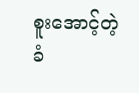စူးအောင့်တဲ့ခံ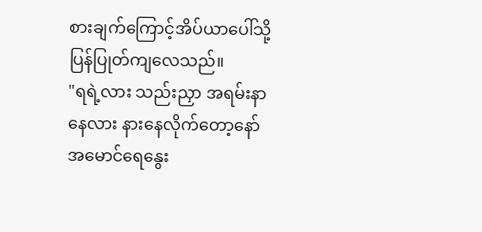စားချက်ကြောင့်အိပ်ယာပေါ်သို့ပြန်ပြုတ်ကျလေသည်။
"ရရဲ့လား သည်းညှာ အရမ်းနာနေလား နားနေလိုက်တော့နော် အမောင်ရေနွေး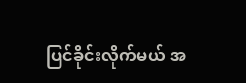ပြင်ခိုင်းလိုက်မယ် အ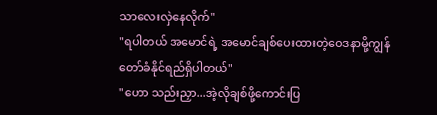သာလေးလှဲနေလိုက်"
"ရပါတယ် အမောင်ရဲ့ အမောင်ချစ်ပေးထားတဲ့ဝေဒနာမို့ကျွန်တော်ခံနိုင်ရည်ရှိပါတယ်"
"ဟော သည်းညှာ...အဲ့လိုချစ်ဖို့ကောင်းပြ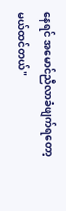နေရင် အမောင်ညီလာခံဖျက်ရတော့မယ်ထင်တယ်"